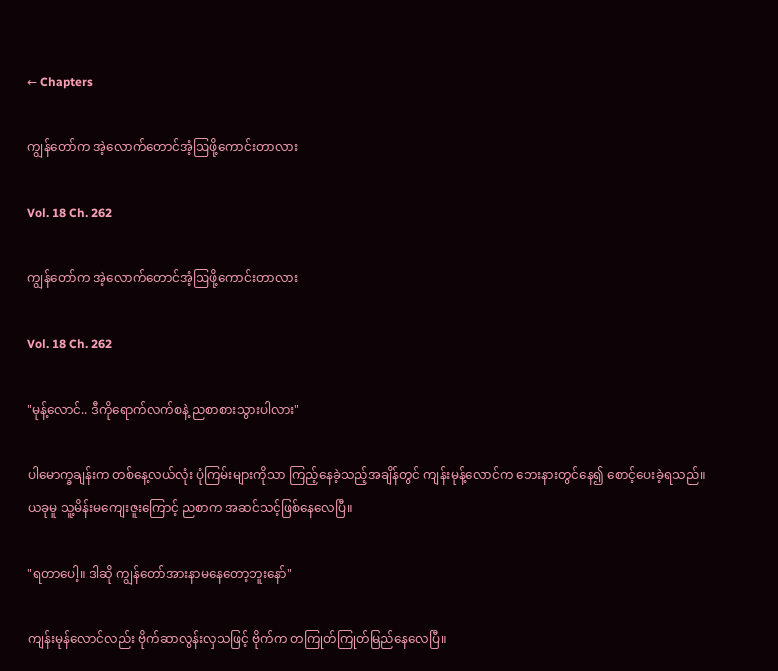← Chapters

ကျွန်တော်က အဲ့လောက်တောင်အံ့ဩဖို့ကောင်းတာလား

Vol. 18 Ch. 262

ကျွန်တော်က အဲ့လောက်တောင်အံ့ဩဖို့ကောင်းတာလား

Vol. 18 Ch. 262

"မုန့်လောင်.. ဒီကိုရောက်လက်စနဲ့ ညစာစားသွားပါလား"

ပါမောက္ခချန်းက တစ်နေ့လယ်လုံး ပုံကြမ်းများကိုသာ ကြည့်နေခဲ့သည့်အချိန်တွင် ကျန်းမုန့်လောင်က ဘေးနားတွင်နေ၍ စောင့်ပေးခဲ့ရသည်။ ယခုမူ သူ့မိန်းမကျေးဇူးကြောင့် ညစာက အဆင်သင့်ဖြစ်နေလေပြီ။

"ရတာပေါ့။ ဒါဆို ကျွန်တော်အားနာမနေတော့ဘူးနော်"

ကျန်းမုန်လောင်လည်း ဗိုက်ဆာလွန်းလှသဖြင့် ဗိုက်က တကြုတ်ကြုတ်မြည်နေလေပြီ။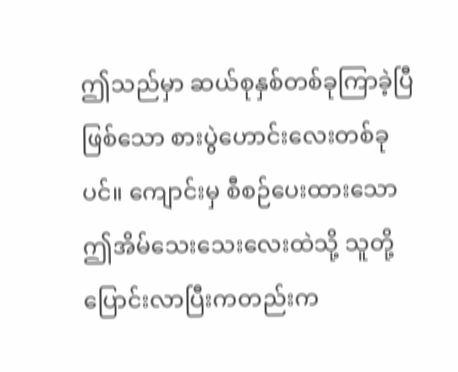ဤသည်မှာ ဆယ်စုနှစ်တစ်ခုကြာခဲ့ပြီဖြစ်သော စားပွဲဟောင်းလေးတစ်ခုပင်။ ကျောင်းမှ စီစဉ်ပေးထားသော ဤအိမ်သေးသေးလေးထဲသို့ သူတို့ ပြောင်းလာပြီးကတည်းက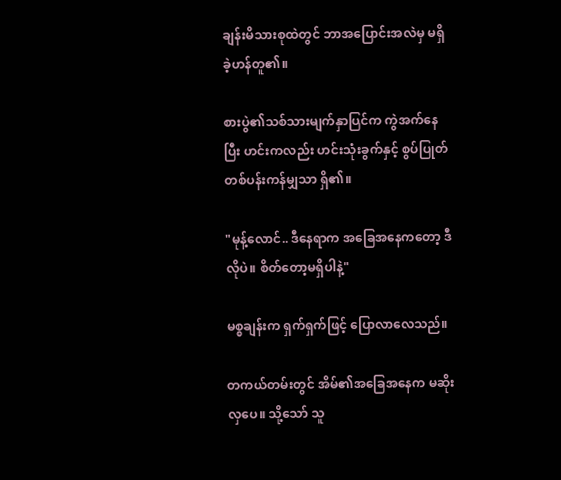ချန်းမိသားစုထဲတွင် ဘာအပြောင်းအလဲမှ မရှိခဲ့ဟန်တူ၏။

စားပွဲ၏သစ်သားမျက်နှာပြင်က ကွဲအက်နေပြီး ဟင်းကလည်း ဟင်းသုံးခွက်နှင့် စွပ်ပြုတ်တစ်ပန်းကန်မျှသာ ရှိ၏။

"မုန့်လောင်.. ဒီနေရာက အခြေအနေကတော့ ဒီလိုပဲ။ စိတ်တော့မရှိပါနဲ့"

မစ္စချန်းက ရှက်ရှက်ဖြင့် ပြောလာလေသည်။

တကယ်တမ်းတွင် အိမ်၏အခြေအနေက မဆိုးလှပေ။ သို့သော် သူ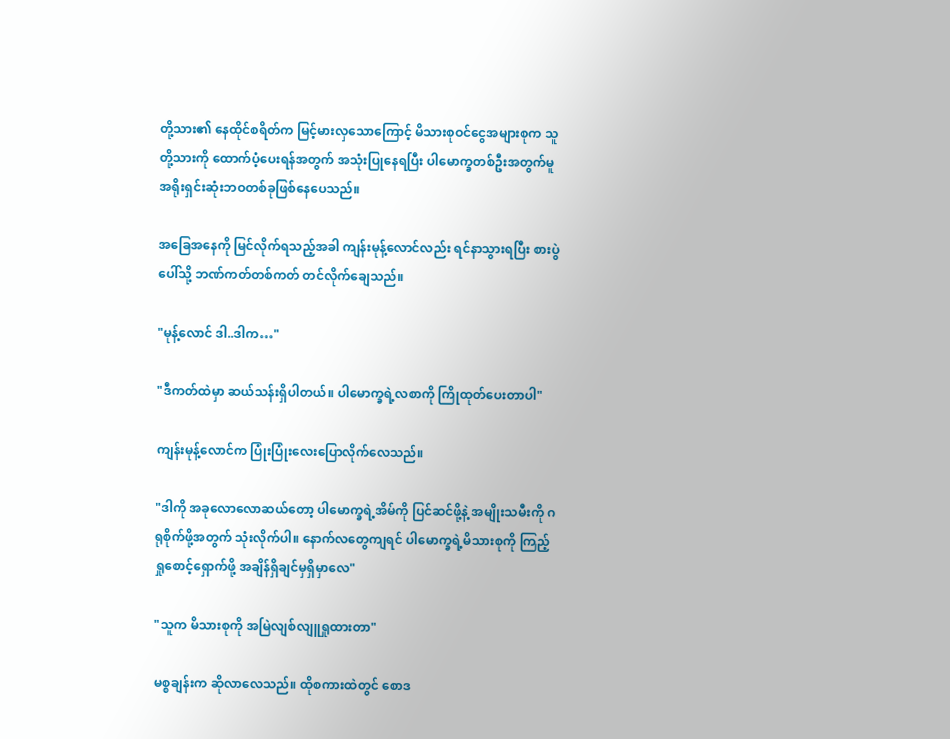တို့သား၏ နေထိုင်စရိတ်က မြင့်မားလှသောကြောင့် မိသားစုဝင်ငွေအများစုက သူတို့သားကို‌ ထောက်ပံ့ပေးရန်အတွက် အသုံးပြုနေရပြီး ပါမောက္ခတစ်ဦးအတွက်မူ အရိုးရှင်းဆုံးဘဝတစ်ခုဖြစ်နေပေသည်။

အခြေအနေကို မြင်လိုက်ရသည့်အခါ ကျန်းမုန့်လောင်လည်း ရင်နာသွားရပြီး စားပွဲပေါ်သို့ ဘဏ်ကတ်တစ်ကတ် တင်လိုက်ချေသည်။

"မုန့်လောင် ဒါ..ဒါက…"

"ဒီကတ်ထဲမှာ ဆယ်သန်းရှိပါတယ်။ ပါမောက္ခရဲ့လစာကို ကြိုထုတ်ပေးတာပါ"

ကျန်းမုန့်လောင်က ပြုံးပြုံးလေးပြောလိုက်လေသည်။

"ဒါကို အခုလောလောဆယ်တော့ ပါမောက္ခရဲ့အိမ်ကို ပြင်ဆင်ဖို့နဲ့ အမျိုးသမီးကို ဂရုစိုက်ဖို့အတွက် သုံးလိုက်ပါ။ နောက်လတွေကျရင် ပါမောက္ခရဲ့မိသားစုကို ကြည့်ရှုစောင့်ရှောက်ဖို့ အချိန်ရှိချင်မှရှိမှာလေ"

"သူက မိသားစုကို အမြဲလျစ်လျူရှုထားတာ"

မစ္စချန်းက ဆိုလာလေသည်။ ထိုစကားထဲတွင် စောဒ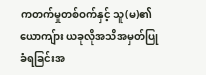ကတက်မှုတစ်ဝက်နှင့် သူ(မ)၏ယောကျ်ား ယခုလိုအသိအမှတ်ပြုခံရခြင်းအ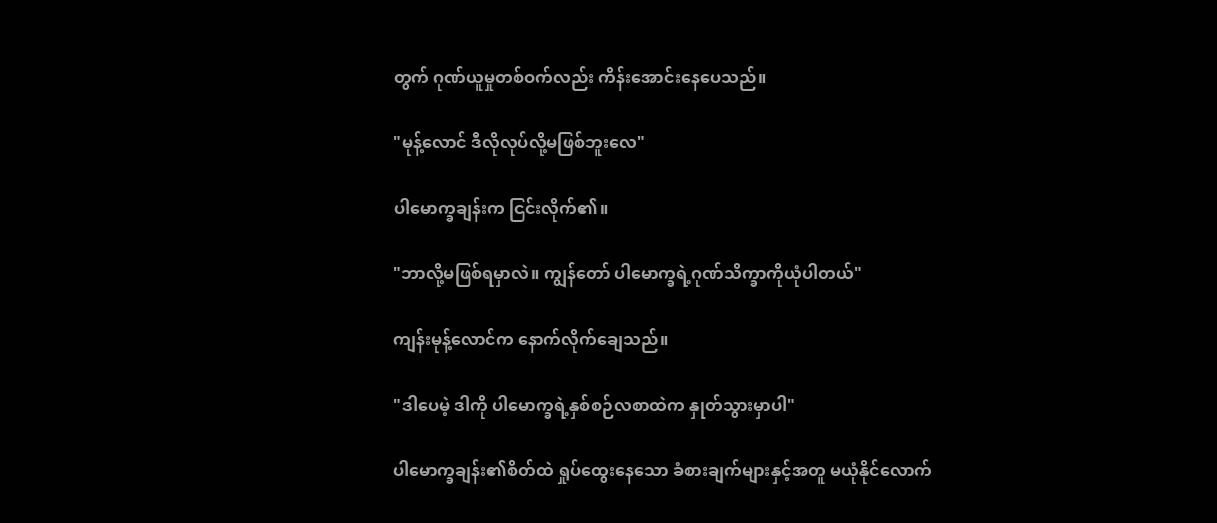တွက် ဂုဏ်ယူမှုတစ်ဝက်လည်း ကိန်းအောင်းနေပေသည်။

"မုန့်လောင် ဒီလိုလုပ်လို့မဖြစ်ဘူးလေ"

ပါမောက္ခချန်းက ငြင်းလိုက်၏။

"ဘာလို့မဖြစ်ရမှာလဲ။ ကျွန်တော် ပါမောက္ခရဲ့ဂုဏ်သိက္ခာကိုယုံပါတယ်"

ကျန်းမုန့်လောင်က နောက်လိုက်ချေသည်။

"ဒါပေမဲ့ ဒါကို ပါမောက္ခရဲ့နှစ်စဉ်လစာထဲက နှုတ်သွားမှာပါ"

ပါမောက္ခချန်း၏စိတ်ထဲ ရှုပ်ထွေးနေသော ခံစားချက်များနှင့်အတူ မယုံနိုင်လောက်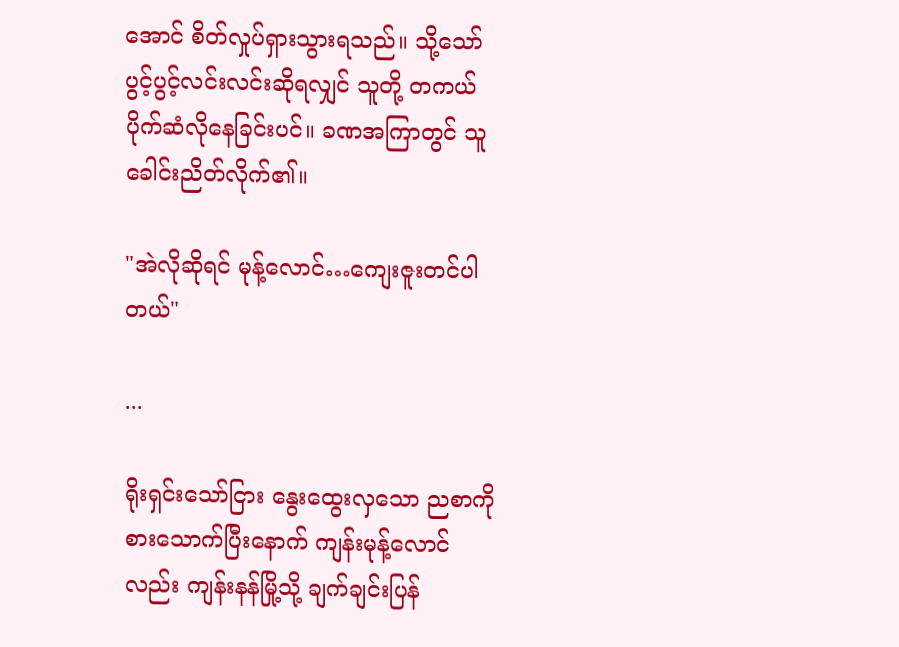အောင် စိတ်လှုပ်ရှားသွားရသည်။ သို့သော် ပွင့်ပွင့်လင်းလင်းဆိုရလျှင် သူတို့ တကယ်ပိုက်ဆံလိုနေခြင်းပင်။ ခဏအကြာတွင် သူ ခေါင်းညိတ်လိုက်၏။

"အဲလိုဆိုရင် မုန့်လောင်…ကျေးဇူးတင်ပါတယ်"

...

ရိုးရှင်းသော်ငြား နွေးထွေးလှသော ညစာကို စားသောက်ပြီးနောက် ကျန်းမုန့်လောင်လည်း ကျန်းနန်မြို့သို့ ချက်ချင်းပြန်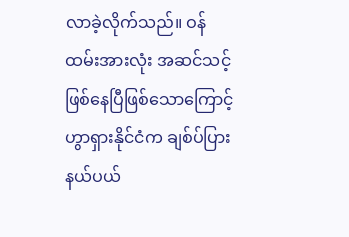လာခဲ့လိုက်သည်။ ဝန်ထမ်းအားလုံး အဆင်သင့်ဖြစ်နေပြီဖြစ်သောကြောင့် ဟွာရှားနိုင်ငံက ချစ်ပ်ပြားနယ်ပယ်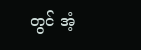တွင် အံ့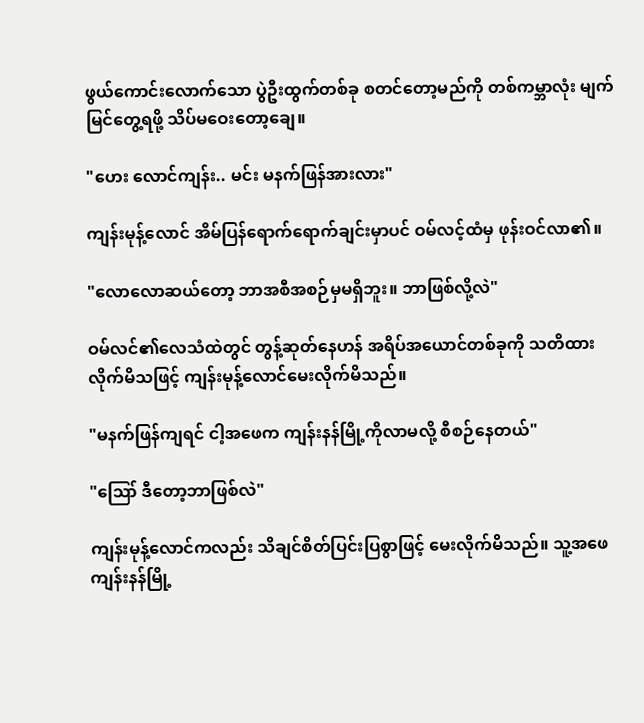ဖွယ်ကောင်းလောက်သော ပွဲဦးထွက်တစ်ခု စတင်တော့မည်ကို တစ်ကမ္ဘာလုံး မျက်မြင်တွေ့ရဖို့ သိပ်မဝေးတော့ချေ။

"ဟေး လောင်ကျန်း.. မင်း မနက်ဖြန်အားလား"

ကျန်းမုန့်လောင် အိမ်ပြန်ရောက်ရောက်ချင်းမှာပင် ဝမ်လင့်ထံမှ ဖုန်းဝင်လာ၏။

"လောလောဆယ်တော့ ဘာအစီအစဉ်မှမရှိဘူး။ ဘာဖြစ်လို့လဲ"

ဝမ်လင်၏လေသံထဲတွင် တွန့်ဆုတ်နေဟန် အရိပ်အယောင်တစ်ခုကို သတိထားလိုက်မိသဖြင့် ကျန်းမုန့်လောင်မေးလိုက်မိသည်။

"မနက်ဖြန်ကျရင် ငါ့အဖေက ကျန်းနန်မြို့ကိုလာမလို့ စီစဉ်နေတယ်"

"ဪ ဒီတော့ဘာဖြစ်လဲ"

ကျန်းမုန့်လောင်ကလည်း သိချင်စိတ်ပြင်းပြစွာဖြင့် မေးလိုက်မိသည်။ သူ့အဖေ ကျန်းနန်မြို့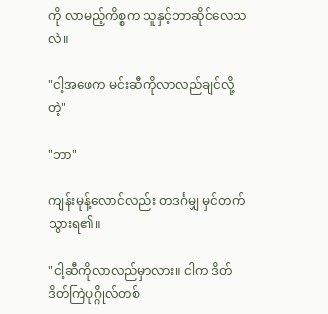ကို လာမည့်ကိစ္စက သူနှင့်ဘာဆိုင်လေသလဲ။

"ငါ့အဖေက မင်းဆီကိုလာလည်ချင်လို့တဲ့"

"ဘာ"

ကျန်းမုန့်လောင်လည်း တဒင်္ဂမျှ မှင်တက်သွားရ၏။

"ငါ့ဆီကိုလာလည်မှာလား။ ငါက ဒိတ်ဒိတ်ကြဲပုဂ္ဂိုလ်တစ်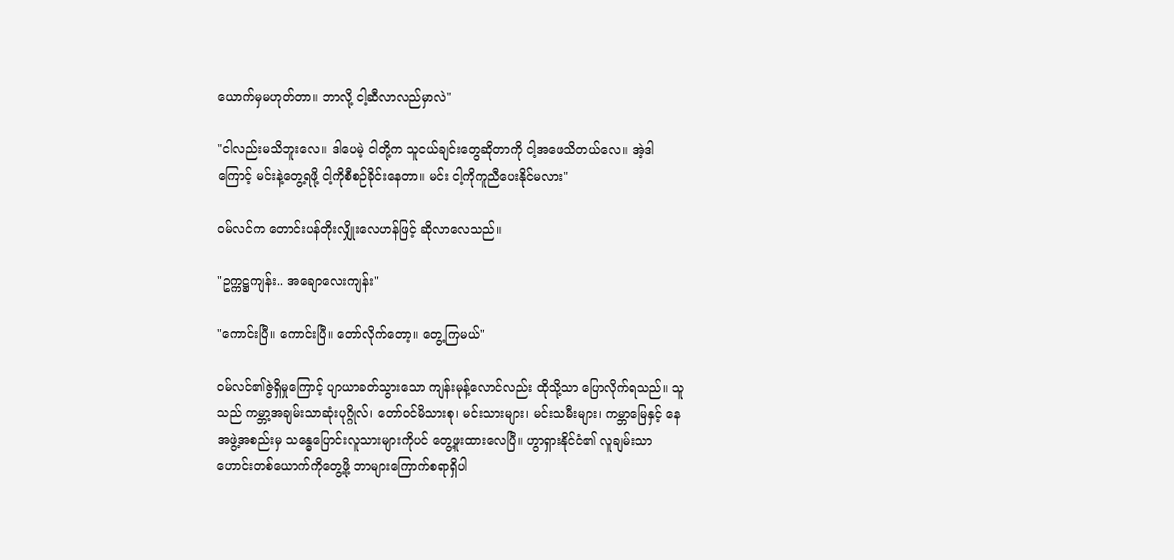ယောက်မှမဟုတ်တာ။ ဘာလို့ ငါ့ဆီလာလည်မှာလဲ"

"ငါလည်းမသိဘူးလေ။ ဒါပေမဲ့ ငါတို့က သူငယ်ချင်းတွေဆိုတာကို ငါ့အဖေသိတယ်လေ။ အဲ့ဒါကြောင့် မင်းနဲ့တွေ့ရဖို့ ငါ့ကိုစီစဉ်ခိုင်းနေတာ။ မင်း ငါ့ကိုကူညီပေးနိုင်မလား"

ဝမ်လင်က တောင်းပန်တိုးလျှိုးလေဟန်ဖြင့် ဆိုလာလေသည်။

"ဥက္ကဋ္ဌကျန်း.. အချောလေးကျန်း"

"ကောင်းပြီ။ ကောင်းပြီ။ တော်လိုက်တော့။ တွေ့ကြမယ်"

ဝမ်လင်၏ဇွဲရှိမှုကြောင့် ပျာယာခတ်သွားသော ကျန်းမုန့်လောင်လည်း ထိုသို့သာ ပြောလိုက်ရသည်။ သူသည် ကမ္ဘာ့အချမ်းသာဆုံးပုဂ္ဂိုလ်၊ တော်ဝင်မိသားစု၊ မင်းသားများ၊ မင်းသမီးများ၊ ကမ္ဘာမြေနှင့် နေအဖွဲ့အစည်းမှ သန္ဓေပြောင်းလူသားများကိုပင် တွေ့ဖူးထားလေပြီ။ ဟွာရှားနိုင်ငံ၏ လူချမ်းသာဟောင်းတစ်ယောက်ကိုတွေ့ဖို့ ဘာများကြောက်စရာရှိပါ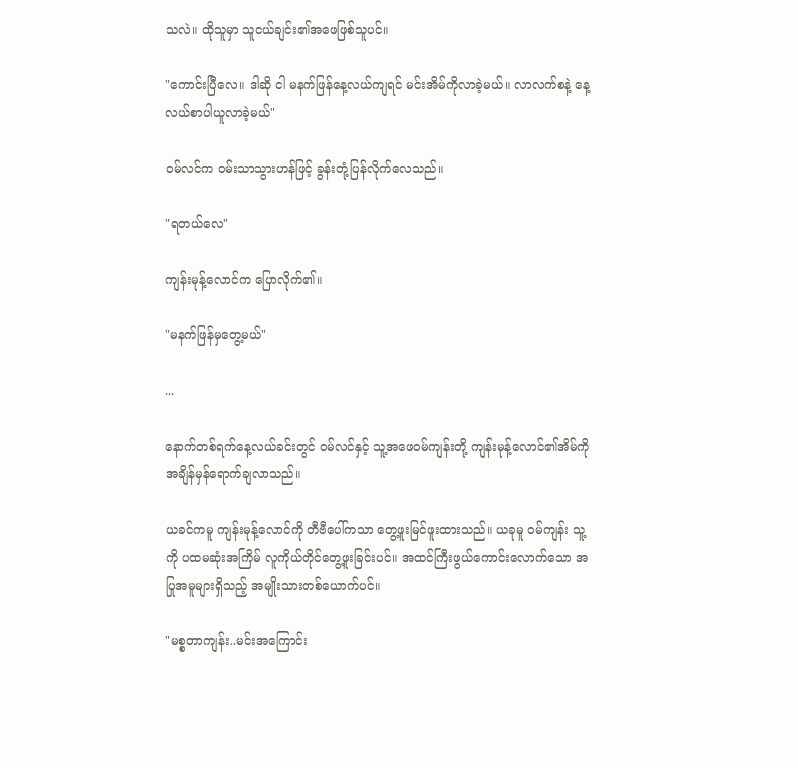သလဲ။ ထိုသူမှာ သူငယ်ချင်း၏အဖေဖြစ်သူပင်။

"ကောင်းပြီလေ။ ဒါဆို ငါ မနက်ဖြန်နေ့လယ်ကျရင် မင်းအိမ်ကိုလာခဲ့မယ်။ လာလက်စနဲ့ နေ့လယ်စာပါယူလာခဲ့မယ်"

ဝမ်လင်က ဝမ်းသာသွားဟန်ဖြင့် ခွန်းတုံ့ပြန်လိုက်လေသည်။

"ရတယ်လေ"

ကျန်းမုန့်လောင်က ပြောလိုက်၏။

"မနက်ဖြန်မှတွေ့မယ်"

...

နောက်တစ်ရက်နေ့လယ်ခင်းတွင် ဝမ်လင်နှင့် သူ့အဖေဝမ်ကျန်းတို့ ကျန်းမုန့်လောင်၏အိမ်ကို အချိန်မှန်ရောက်ချလာသည်။

ယခင်ကမူ ကျန်းမုန့်လောင်ကို တီဗီပေါ်ကသာ တွေ့ဖူးမြင်ဖူးထားသည်။ ယခုမူ ဝမ်ကျန်း သူ့ကို ပထမဆုံးအကြိမ် လူကိုယ်တိုင်တွေ့ဖူးခြင်းပင်။ အထင်ကြီးဖွယ်ကောင်းလောက်သော အပြုအမူများရှိသည့် အမျိုးသားတစ်ယောက်ပင်။

"မစ္စတာကျန်း..မင်းအကြောင်း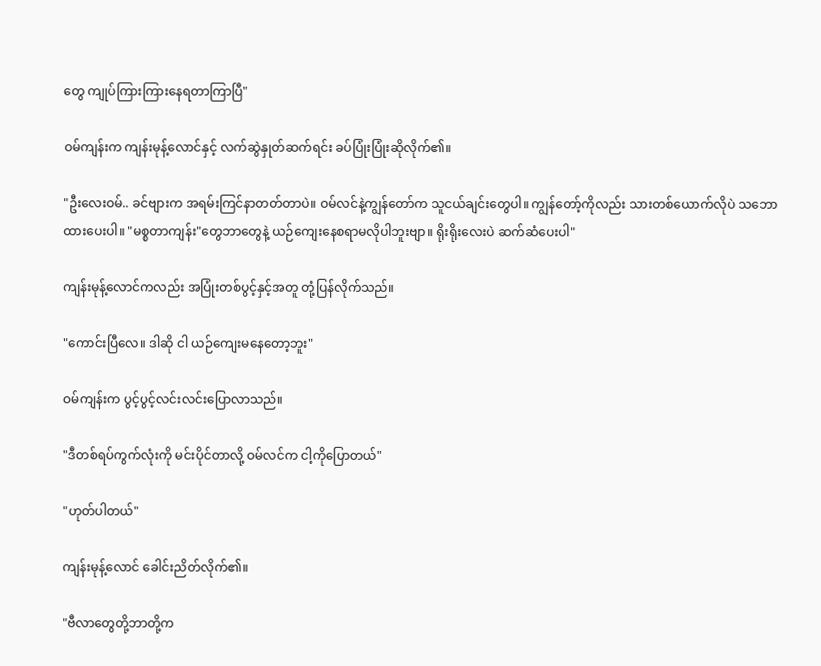တွေ ကျုပ်ကြားကြားနေရတာကြာပြီ"

ဝမ်ကျန်းက ကျန်းမုန့်လောင်နှင့် လက်ဆွဲနှုတ်ဆက်ရင်း ‌ခပ်ပြုံးပြုံးဆိုလိုက်၏။

"ဦးလေးဝမ်.. ခင်ဗျားက အရမ်းကြင်နာတတ်တာပဲ။ ဝမ်လင်နဲ့ကျွန်တော်က သူငယ်ချင်းတွေပါ။ ကျွန်တော့်ကိုလည်း သားတစ်ယောက်လိုပဲ သဘောထားပေးပါ။ "မစ္စတာကျန်း"တွေဘာတွေနဲ့ ယဉ်ကျေးနေစရာမလိုပါဘူးဗျာ။ ရိုးရိုးလေးပဲ ဆက်ဆံပေးပါ"

ကျန်းမုန့်လောင်ကလည်း အပြုံးတစ်ပွင့်နှင့်အတူ တုံ့ပြန်လိုက်သည်။

"ကောင်းပြီလေ။ ဒါဆို ငါ ယဉ်ကျေးမနေတော့ဘူး"

ဝမ်ကျန်းက ပွင့်ပွင့်လင်းလင်းပြောလာသည်။

"ဒီတစ်ရပ်ကွက်လုံးကို မင်းပိုင်တာလို့ ဝမ်လင်က ငါ့ကိုပြောတယ်"

"ဟုတ်ပါတယ်"

ကျန်းမုန့်လောင် ခေါင်းညိတ်လိုက်၏။

"ဗီလာတွေတို့ဘာတို့က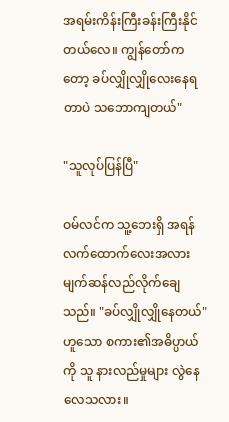အရမ်းကိန်းကြီးခန်းကြီးနိုင်တယ်လေ။ ကျွန်တော်ကတော့ ခပ်လျှိုလျှိုလေးနေရတာပဲ သဘောကျတယ်"

"သူလုပ်ပြန်ပြီ"

ဝမ်လင်က သူ့ဘေးရှိ အရန်လက်ထောက်လေးအလား မျက်ဆန်လည်လိုက်ချေသည်။ "ခပ်လျှိုလျှိုနေတယ်"ဟူသော စကား၏အဓိပ္ပာယ်ကို သူ နားလည်မှုများ လွဲနေလေသလား။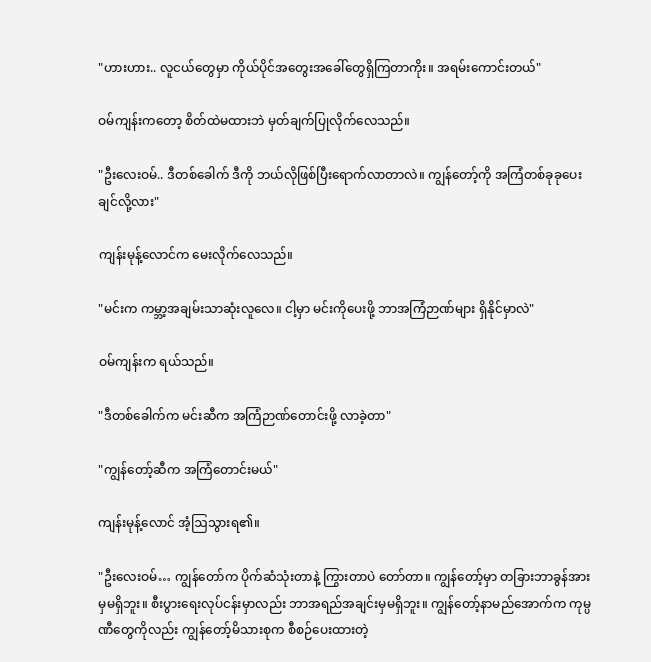"ဟားဟား.. လူငယ်တွေမှာ ကိုယ်ပိုင်အတွေးအခေါ်တွေရှိကြတာကိုး။ အရမ်းကောင်းတယ်"

ဝမ်ကျန်းကတော့ စိတ်ထဲမထားဘဲ မှတ်ချက်ပြုလိုက်လေသည်။

"ဦးလေးဝမ်.. ဒီတစ်ခေါက် ဒီကို ဘယ်လိုဖြစ်ပြီးရောက်လာတာလဲ။ ကျွန်တော့်ကို အကြံတစ်ခုခုပေးချင်လို့လား"

ကျန်းမုန့်လောင်က မေးလိုက်လေသည်။

"မင်းက ကမ္ဘာ့အချမ်းသာဆုံးလူလေ။ ငါ့မှာ မင်းကိုပေးဖို့ ဘာအကြံဉာဏ်များ ရှိနိုင်မှာလဲ"

ဝမ်ကျန်းက ရယ်သည်။

"ဒီတစ်ခေါက်က မင်းဆီက အကြံဉာဏ်တောင်းဖို့ လာခဲ့တာ"

"ကျွန်တော့်ဆီက အကြံတောင်းမယ်"

ကျန်းမုန့်လောင် အံ့ဩသွားရ၏။

"ဦးလေးဝမ်… ကျွန်တော်က ပိုက်ဆံသုံးတာနဲ့ ကြွားတာပဲ တော်တာ။ ကျွန်တော့်မှာ တခြားဘာခွန်အားမှမရှိဘူး။ စီးပွားရေးလုပ်ငန်းမှာလည်း ဘာအရည်အချင်းမှမရှိဘူး။ ကျွန်တော့်နာမည်အောက်က ကုမ္ပဏီတွေကိုလည်း ကျွန်တော့်မိသားစုက စီစဉ်ပေးထားတဲ့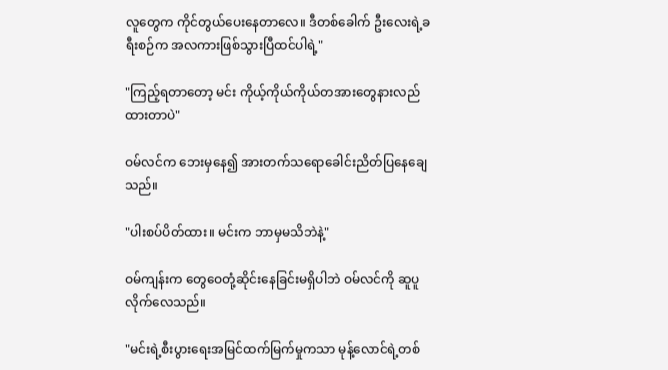လူတွေက ကိုင်တွယ်ပေးနေတာလေ။ ဒီတစ်ခေါက် ဦးလေးရဲ့ခရီးစဉ်က အလကားဖြစ်သွားပြီထင်ပါရဲ့"

"ကြည့်ရတာတော့ မင်း ကိုယ့်ကိုယ်ကိုယ်တအားတွေနားလည်ထားတာပဲ"

ဝမ်လင်က ဘေးမှနေ၍ အားတက်သရောခေါင်းညိတ်ပြနေချေသည်။

"ပါးစပ်ပိတ်ထား။ မင်းက ဘာမှမသိဘဲနဲ့"

ဝမ်ကျန်းက တွေဝေတုံ့ဆိုင်းနေခြင်းမရှိပါဘဲ ဝမ်လင်ကို ဆူပူလိုက်လေသည်။

"မင်းရဲ့စီးပွားရေးအမြင်ထက်မြက်မှုကသာ မုန့်လောင်ရဲ့တစ်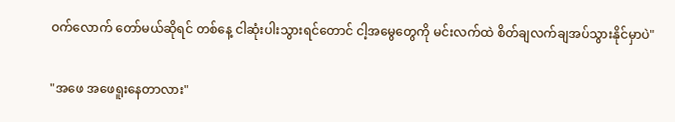ဝက်လောက် တော်မယ်ဆိုရင် တစ်နေ့ ငါဆုံးပါးသွားရင်တောင် ငါ့အမွေတွေကို မင်းလက်ထဲ စိတ်ချလက်ချအပ်သွားနိုင်မှာပဲ"

"အဖေ အဖေရူးနေတာလား"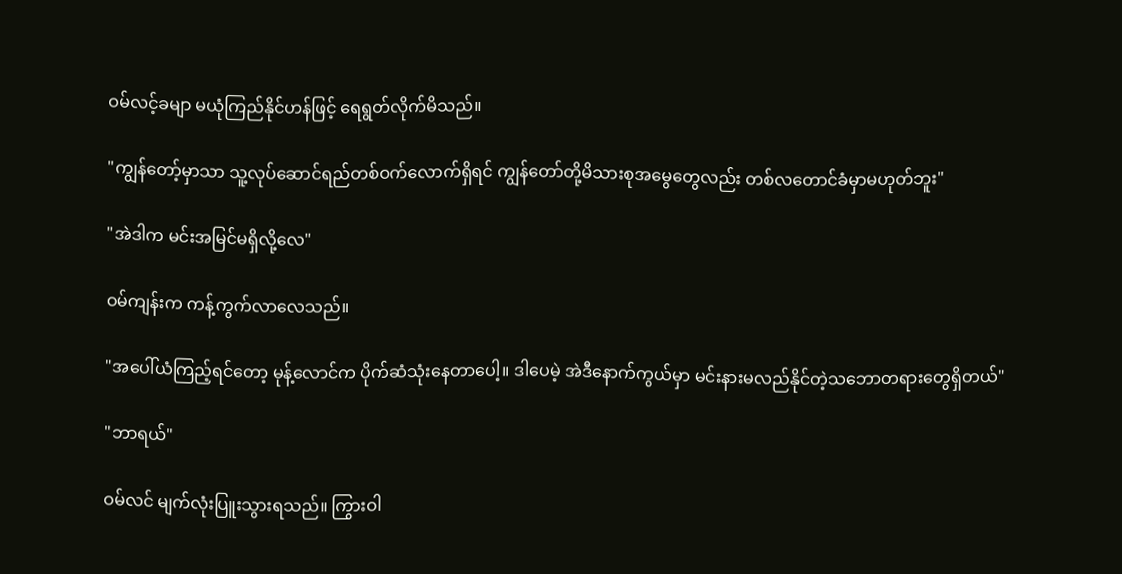ဝမ်လင့်ခမျာ မယုံကြည်နိုင်ဟန်ဖြင့် ရေရွတ်လိုက်မိသည်။

"ကျွန်တော့်မှာသာ သူ့လုပ်ဆောင်ရည်တစ်ဝက်လောက်ရှိရင် ကျွန်တော်တို့မိသားစုအမွေတွေလည်း တစ်လတောင်ခံမှာမဟုတ်ဘူး"

"အဲဒါက မင်းအမြင်မရှိလို့လေ"

ဝမ်ကျန်းက ကန့်ကွက်လာလေသည်။

"အပေါ်ယံကြည့်ရင်တော့ မုန့်လောင်က ပိုက်ဆံသုံးနေတာပေါ့။ ဒါပေမဲ့ အဲဒီနောက်ကွယ်မှာ မင်းနားမလည်နိုင်တဲ့သဘောတရားတွေရှိတယ်"

"ဘာရယ်"

ဝမ်လင် မျက်လုံးပြူးသွားရသည်။ ကြွားဝါ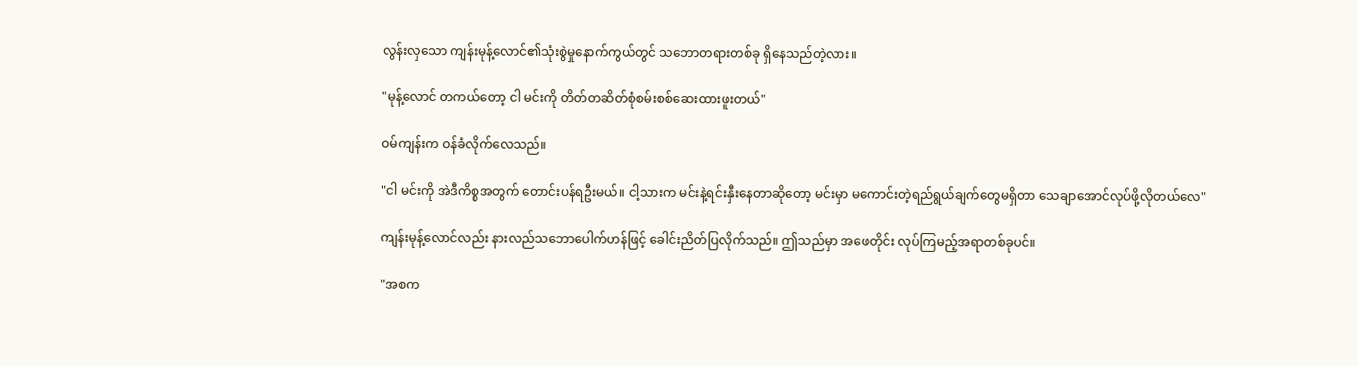လွန်းလှသော ကျန်းမုန့်လောင်၏သုံးစွဲမှုနောက်ကွယ်တွင် သဘောတရားတစ်ခု ရှိနေသည်တဲ့လား။

"မုန့်လောင် တကယ်တော့ ငါ မင်းကို တိတ်တဆိတ်စုံစမ်းစစ်ဆေးထားဖူးတယ်"

ဝမ်ကျန်းက ဝန်ခံလိုက်လေသည်။

"ငါ မင်းကို အဲဒီကိစ္စအတွက် တောင်းပန်ရဦးမယ်။ ငါ့သားက မင်းနဲ့ရင်းနှီးနေတာဆိုတော့ မင်းမှာ မကောင်းတဲ့ရည်ရွယ်ချက်တွေမရှိတာ သေချာအောင်လုပ်ဖို့လိုတယ်လေ"

ကျန်းမုန့်လောင်လည်း နားလည်သဘောပေါက်ဟန်ဖြင့် ခေါင်းညိတ်ပြလိုက်သည်။ ဤသည်မှာ အဖေတိုင်း လုပ်ကြမည့်အရာတစ်ခုပင်။

"အစက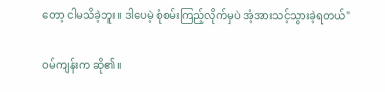တော့ ငါမသိခဲ့ဘူး။ ဒါပေမဲ့ စုံစမ်းကြည့်လိုက်မှပဲ အံ့အားသင့်သွားခဲ့ရတယ်"

ဝမ်ကျန်းက ဆို၏။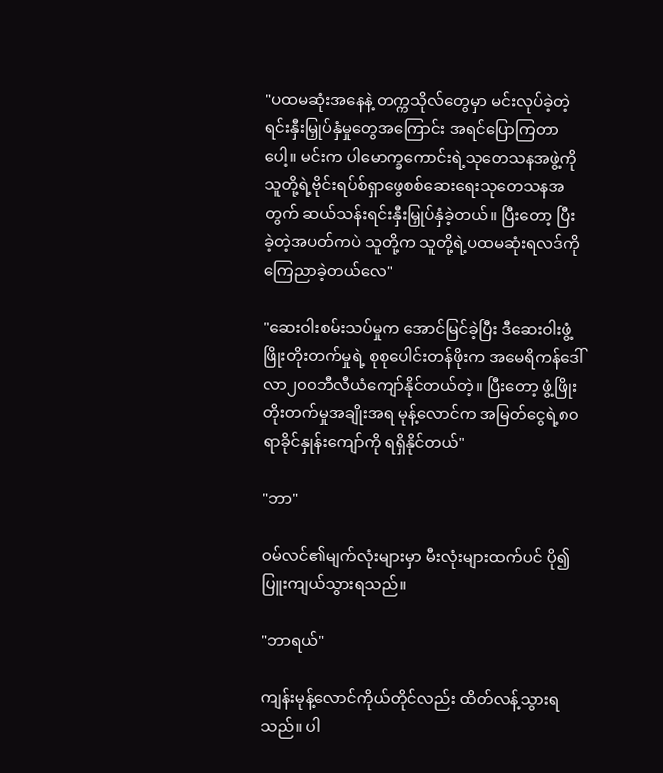"ပထမဆုံးအနေနဲ့ တက္ကသိုလ်တွေမှာ မင်းလုပ်ခဲ့တဲ့ ရင်းနှီးမြှုပ်နှံမှုတွေအကြောင်း အရင်ပြောကြတာပေါ့။ မင်းက ပါမောက္ခကောင်းရဲ့သုတေသနအဖွဲ့ကို သူတို့ရဲ့ဗိုင်းရပ်စ်ရှာဖွေစစ်ဆေးရေးသုတေသနအတွက် ဆယ်သန်းရင်းနှီးမြှုပ်နှံခဲ့တယ်။ ပြီးတော့ ပြီးခဲ့တဲ့အပတ်ကပဲ သူတို့က သူတို့ရဲ့ပထမဆုံးရလဒ်ကို ကြေညာခဲ့တယ်လေ"

"ဆေးဝါးစမ်းသပ်မှုက အောင်မြင်ခဲ့ပြီး ဒီဆေးဝါးဖွံ့ဖြိုးတိုးတက်မှုရဲ့ စုစုပေါင်းတန်ဖိုးက အမေရိကန်ဒေါ်လာ၂၀၀ဘီလီယံကျော်နိုင်တယ်တဲ့။ ပြီးတော့ ဖွံ့ဖြိုးတိုးတက်မှုအချိုးအရ မုန့်လောင်က အမြတ်ငွေရဲ့၈၀ရာခိုင်နှုန်းကျော်ကို ရရှိနိုင်တယ်"

"ဘာ"

ဝမ်လင်၏မျက်လုံးများမှာ မီးလုံးများထက်ပင် ပို၍ပြူးကျယ်သွားရသည်။

"ဘာရယ်"

ကျန်းမုန့်လောင်ကိုယ်တိုင်လည်း ထိတ်လန့်သွားရသည်။ ပါ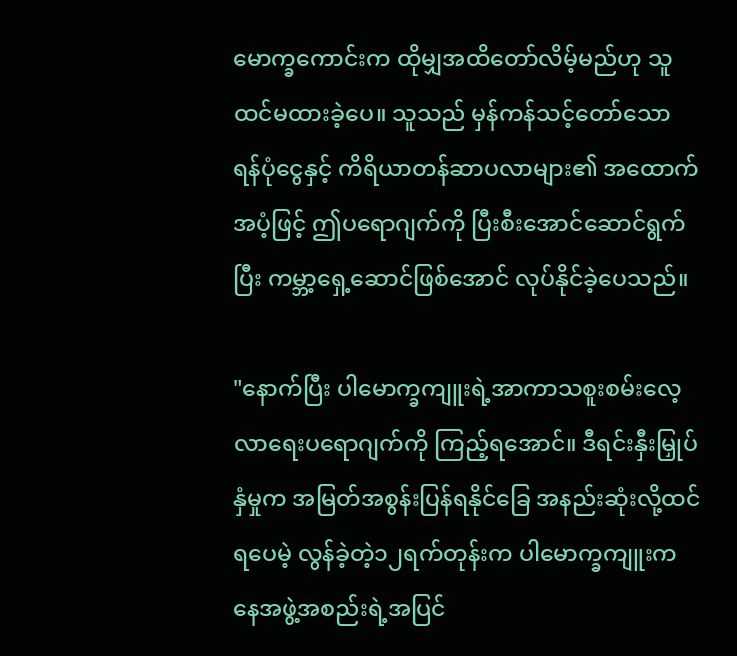မောက္ခကောင်းက ထိုမျှအထိတော်လိမ့်မည်ဟု သူ ထင်မထားခဲ့ပေ။ သူသည် မှန်ကန်သင့်တော်သော ရန်ပုံငွေနှင့် ကိရိယာတန်ဆာပလာများ၏ အထောက်အပံ့ဖြင့် ဤပရောဂျက်ကို ပြီးစီးအောင်ဆောင်ရွက်ပြီး ကမ္ဘာ့ရှေ့ဆောင်ဖြစ်အောင် လုပ်နိုင်ခဲ့ပေသည်။

"နောက်ပြီး ပါမောက္ခကျူးရဲ့အာကာသစူးစမ်းလေ့လာရေးပရောဂျက်ကို ကြည့်ရအောင်။ ဒီရင်းနှီးမြှုပ်နှံမှုက အမြတ်အစွန်းပြန်ရနိုင်ခြေ အနည်းဆုံးလို့ထင်ရပေမဲ့ လွန်ခဲ့တဲ့၁၂ရက်တုန်းက ပါမောက္ခကျူးက နေအဖွဲ့အစည်းရဲ့အပြင်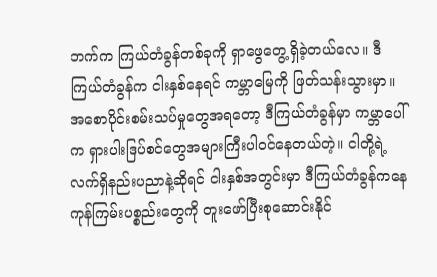ဘက်က ကြယ်တံခွန်တစ်ခုကို ရှာဖွေတွေ့ရှိခဲ့တယ်လေ။ ဒီကြယ်တံခွန်က ငါးနှစ်နေရင် ကမ္ဘာမြေကို ဖြတ်သန်းသွားမှာ။ အစောပိုင်းစမ်းသပ်မှုတွေအရတော့ ဒီကြယ်တံခွန်မှာ ကမ္ဘာပေါ်က ရှားပါးဒြပ်စင်တွေအများကြီးပါဝင်နေတယ်တဲ့။ ငါတို့ရဲ့လက်ရှိနည်းပညာနဲ့ဆိုရင် ငါးနှစ်အတွင်းမှာ ဒီကြယ်တံခွန်ကနေ ကုန်ကြမ်းပစ္စည်းတွေကို တူးဖော်ပြီးစုဆောင်းနိုင်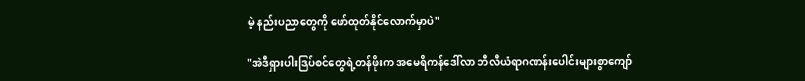မဲ့ နည်းပညာတွေကို ဖော်ထုတ်နိုင်လောက်မှာပဲ"

"အဲဒီရှားပါးဒြပ်စင်တွေရဲ့တန်ဖိုးက အမေရိကန်ဒေါ်လာ ဘီလီယံရာဂဏန်းပေါင်းများစွာကျော်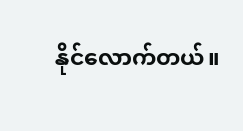နိုင်လောက်တယ်။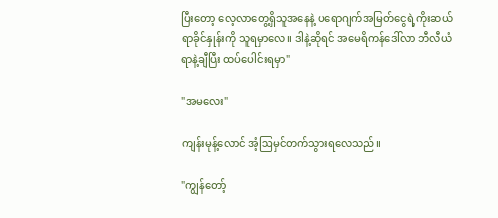ပြီးတော့ လေ့လာတွေ့ရှိသူအနေနဲ့ ပရောဂျက်အမြတ်ငွေရဲ့ကိုးဆယ်ရာခိုင်နှုန်းကို သူရမှာလေ။ ဒါနဲ့ဆိုရင် အမေရိကန်ဒေါ်လာ ဘီလီယံရာနဲ့ချီပြီး ထပ်ပေါင်းရမှာ"

"အမလေး"

ကျန်းမုန့်လောင် အံ့ဩမှင်တက်သွားရလေသည်။

"ကျွန်တော့်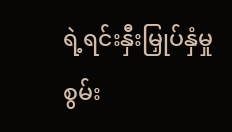ရဲ့ရင်းနှီးမြှုပ်နှံမှုစွမ်း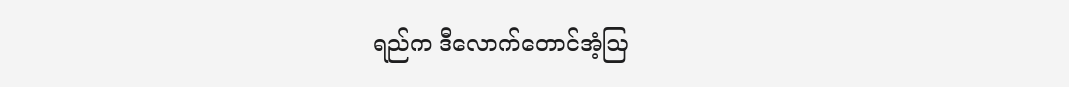ရည်က ဒီလောက်တောင်အံ့ဩ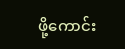ဖို့ကောင်း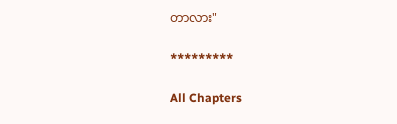တာလား"

*********

All Chapters